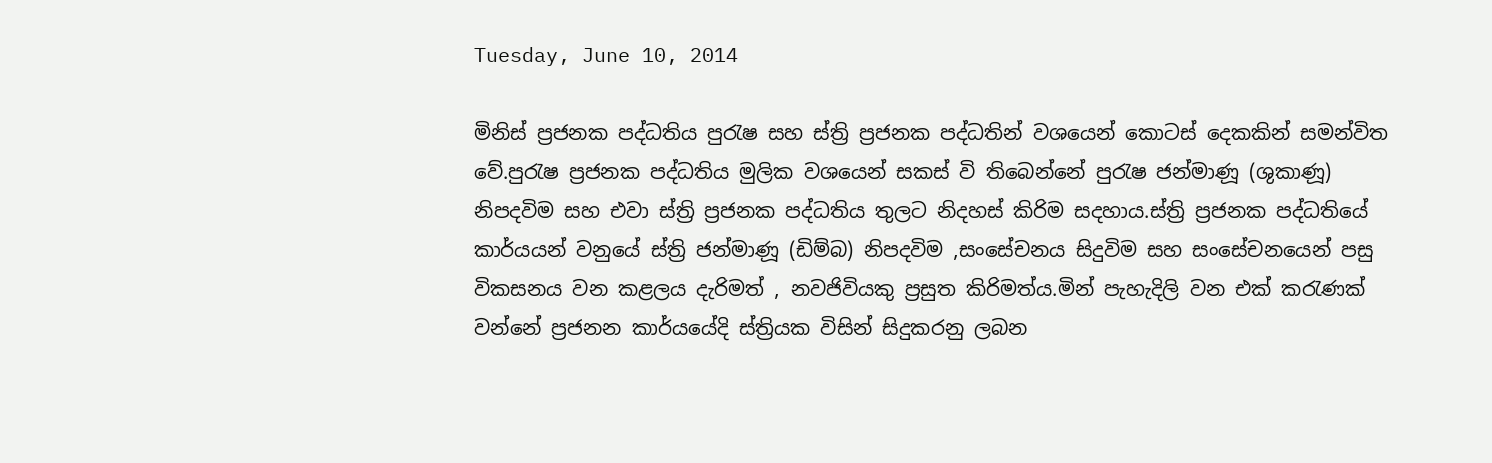Tuesday, June 10, 2014

මිනිස් ප්‍රජනක පද්ධතිය පුරැෂ සහ ස්ත්‍රි ප්‍රජනක පද්ධතින් වශයෙන් කොටස් දෙකකින් සමන්විත වේ.පුරැෂ ප්‍රජනක පද්ධතිය මුලික වශයෙන් සකස් වි තිබෙන්නේ පුරැෂ ජන්මාණූ (ශුකාණූ) නිපදවිම සහ එවා ස්ත්‍රි ප්‍රජනක පද්ධතිය තුලට නිදහස් කිරිම සදහාය.ස්ත්‍රි ප්‍රජනක පද්ධතියේ කාර්යයන් වනුයේ ස්ත්‍රි ජන්මාණූ (ඩිම්බ) නිපදවිම ,සංසේචනය සිදුවිම සහ සංසේචනයෙන් පසු විකසනය වන කළලය දැරිමත් , නවජිවියකු ප්‍රසුත කිරිමත්ය.මින් පැහැදිලි වන එක් කරැණක් වන්නේ ප්‍රජනන කාර්යයේදි ස්ත්‍රියක විසින් සිදුකරනු ලබන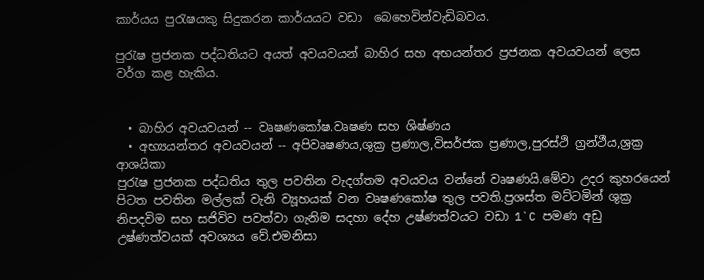කාර්යය පුරැෂයකු සිදුකරන කාර්යයට වඩා  බෙහෙවින්වැඩිබවය.

පුරැෂ ප්‍රජනක පද්ධතියට අයත් අවයවයන් බාහිර සහ අභයන්තර ප්‍රජනක අවයවයන් ලෙස වර්ග කළ හැකිය.


  • බාහිර අවයවයන් -- වෘෂණකෝෂ.වෘෂණ සහ ශිෂ්ණය
  • අභ්‍යයන්තර අවයවයන් -- අපිවෘෂණය,ශුක්‍ර ප්‍රණාල,විසර්ජක ප්‍රණාල,පුරස්ථි ග්‍රන්ථීය,ශ්‍රක්‍ර ආශයිකා
පුරැෂ ප්‍රජනක පද්ධතිය තුල පවතින වැදග්තම අවයවය වන්නේ වෘෂණයි.මේවා උදර කුහරයෙන් පිටත පවතින මල්ලක් වැනි ව්‍යූහයක් වන වෘෂණකෝෂ තුල පවති.ප්‍රශස්ත මට්ටමින් ශුක්‍ර නිපදවිම සහ සජිවිව පවත්වා ගැනිම සදහා දේහ උෂ්ණත්වයට වඩා 1`C පමණ අඩු උෂ්ණත්වයක් අවශ්‍යය වේ.එමනිසා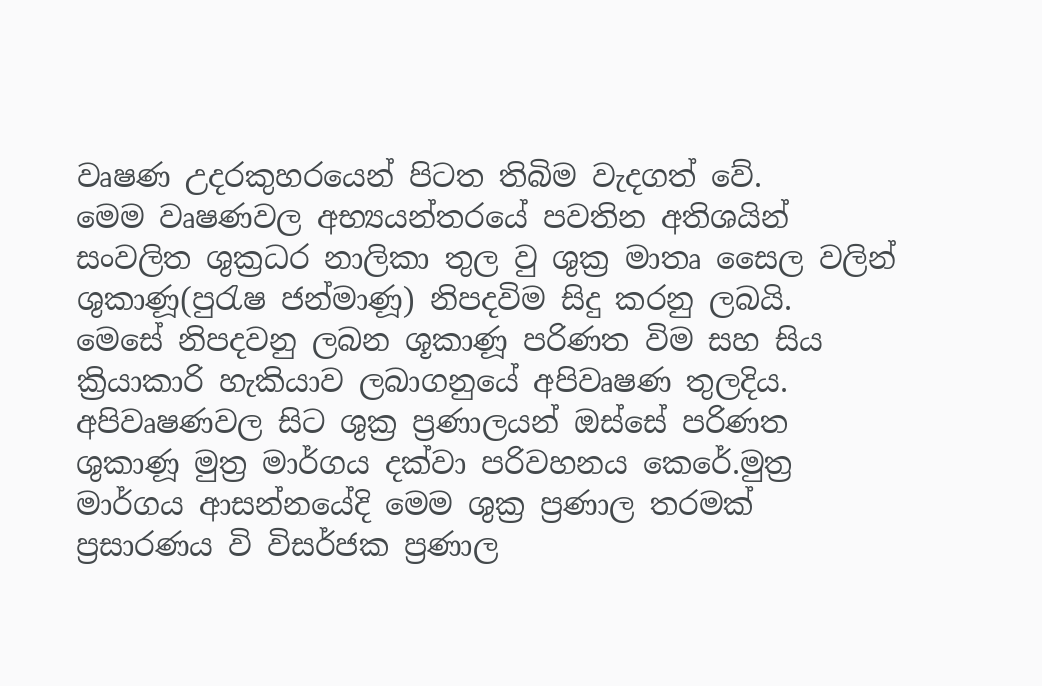වෘෂණ උදරකුහරයෙන් පිටත තිබිම වැදගත් වේ.
මෙම වෘෂණවල අභ්‍යයන්තරයේ පවතින අතිශයින් සංවලිත ශුක්‍රධර නාලිකා තුල වු ශුක්‍ර මාතෘ සෛල වලින් ශුකාණූ(පුරැෂ ජන්මාණූ) නිපදවිම සිදු කරනු ලබයි.
මෙසේ නිපදවනු ලබන ශූකාණූ පරිණත විම සහ සිය ක්‍රියාකාරි හැකියාව ලබාගනුයේ අපිවෘෂණ තුලදිය.
අපිවෘෂණවල සිට ශුක්‍ර ප්‍රණාලයන් ඔස්සේ පරිණත ශුකාණූ මුත්‍ර මාර්ගය දක්වා පරිවහනය කෙරේ.මුත්‍ර මාර්ගය ආසන්නයේදි මෙම ශුක්‍ර ප්‍රණාල තරමක් ප්‍රසාරණය වි විසර්ජක ප්‍රණාල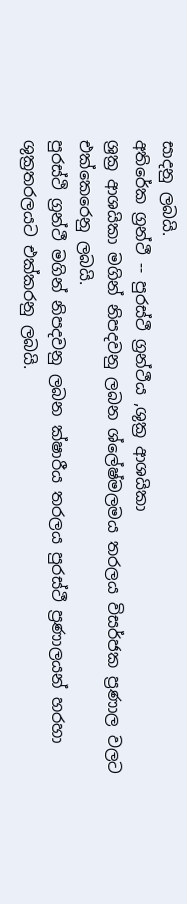සාදනු ලබයි.
අතිරේක ග්‍රන්ථී -- පුරස්ථී ග්‍රන්ථීය ,ශුක්‍ර ආශයිකා
ශ්‍රක්‍ර ආශයිකා මගින් නිපදවනු ලබන ශ්ලේෂ්මලමය තරලය විසර්ජක ප්‍රණාල වලට එක්කෙරෙනු ලබයි.
පුරස්ථි ග්‍රන්ථී මගින් නිපදවනු ලබන ක්ෂාරීය තරලය පුරස්ථී ප්‍රණාලයන් හරහා ශුක්‍රතරලයට එක්කරනු ලබයි.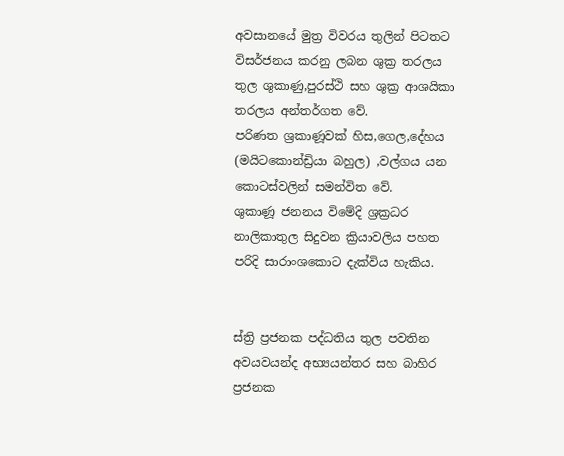අවසානයේ මුත්‍ර විවරය තුලින් පිටතට විසර්ජනය කරනු ලබන ශුක්‍ර තරලය තුල ශුකාණු,පුරස්ථි සහ ශුක්‍ර ආශයිකා තරලය අන්තර්ගත වේ.
පරිණත ශ්‍රකාණූවක් හිස,ගෙල,දේහය (මයිටකොන්ඩ්‍රියා බහුල) ,වල්ගය යන කොටස්වලින් සමන්විත වේ.
ශුකාණූ ජනනය විමේදි ශ්‍රක්‍රධර නාලිකාතුල සිදුවන ක්‍රියාවලිය පහත පරිදි සාරාංශකොට දැක්විය හැකිය.


ස්ත්‍රි ප්‍රජනක පද්ධතිය තුල පවතින අවයවයන්ද අභ්‍යයන්තර සහ බාහිර ප්‍රජනක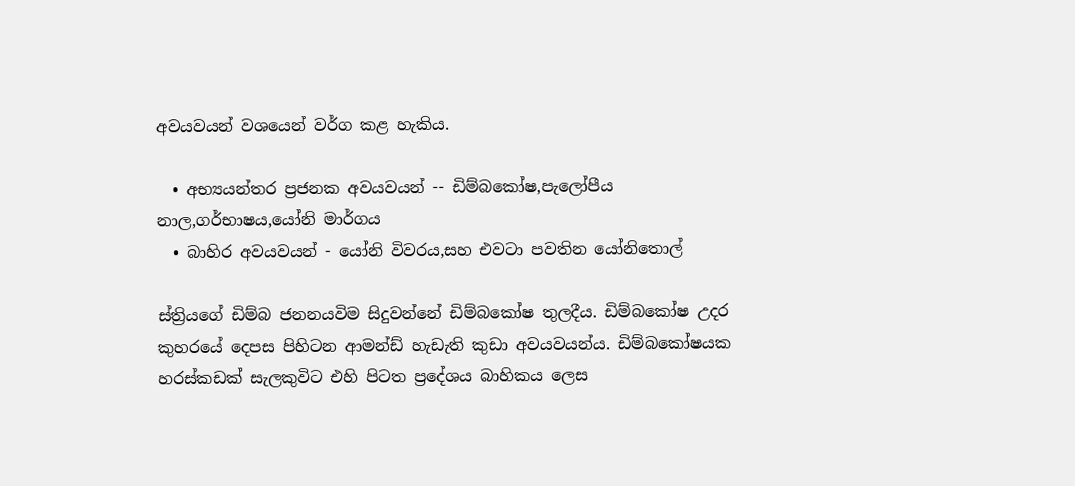අවයවයන් වශයෙන් වර්ග කළ හැකිය.

  • අභ්‍යයන්තර ප්‍රජනක අවයවයන් -- ඩිම්බකෝෂ,පැලෝපීය නාල,ගර්භාෂය,යෝනි මාර්ගය
  • බාහිර අවයවයන් - යෝනි විවරය,සහ එවටා පවතින යෝනිතොල්

ස්ත්‍රියගේ ඩිම්බ ජනනයවිම සිදුවන්නේ ඩිම්බකෝෂ තුලදීය. ඩිම්බකෝෂ උදර කුහරයේ දෙපස පිහිටන ආමන්ඩ් හැඩැති කුඩා අවයවයන්ය. ඩිම්බකෝෂයක හරස්කඩක් සැලකුවිට එහි පිටත ප්‍රදේශය බාහිකය ලෙස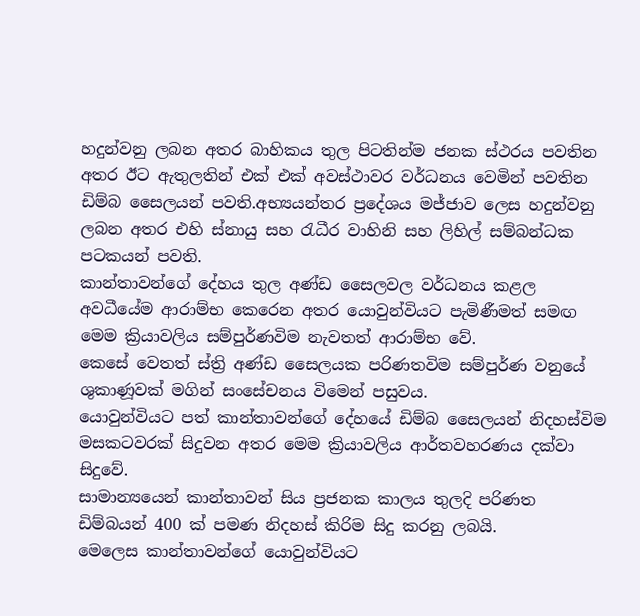හදුන්වනු ලබන අතර බාහිකය තුල පිටතින්ම ජනක ස්ථරය පවතින අතර ඊට ඇතුලතින් එක් එක් අවස්ථාවර වර්ධනය වෙමින් පවතින ඩිම්බ සෛලයන් පවති.අභ්‍යයන්තර ප්‍රදේශය මජ්ජාව ලෙස හදුන්වනු ලබන අතර එහි ස්නායු සහ රැධීර වාහිනි සහ ලිහිල් සම්බන්ධක පටකයන් පවති.
කාන්තාවන්ගේ දේහය තුල අණ්ඩ සෛලවල වර්ධනය කළල අවධීයේම ආරාම්භ කෙරෙන අතර යොවුන්වියට පැමිණීමත් සමඟ මෙම ක්‍රියාවලිය සම්පුර්ණවිම නැවතත් ආරාම්භ වේ.
කෙසේ වෙතත් ස්ත්‍රි අණ්ඩ සෛලයක පරිණතවිම සම්පුර්ණ වනුයේ ශුකාණූවක් මගින් සංසේචනය විමෙන් පසුවය.
යොවුන්වියට පත් කාන්තාවන්ගේ දේහයේ ඩිම්බ සෛලයන් නිදහස්විම මසකටවරක් සිදුවන අතර මෙම ක්‍රියාවලිය ආර්තවහරණය දක්වා සිදුවේ.
සාමාන්‍යයෙන් කාන්තාවන් සිය ප්‍රජනක කාලය තුලදි පරිණත ඩිම්බයන් 400 ක් පමණ නිදහස් කිරිම සිදු කරනු ලබයි.
මෙලෙස කාන්තාවන්ගේ යොවුන්වියට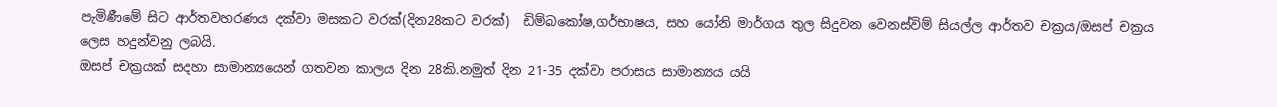පැමිණීමේ සිට ආර්තවහරණය දක්වා මසකට වරක්(දින28කට වරක්)  ඩිම්බකෝෂ,ගර්භාෂය, සහ යෝනි මාර්ගය තුල සිදුවන වෙනස්විම් සියල්ල ආර්තව චක්‍රය/ඔසප් චක්‍රය ලෙස හදුන්වනු ලබයි.
ඔසප් චක්‍රයක් සදහා සාමාන්‍යයෙන් ගතවන කාලය දින 28කි.නමුත් දින 21-35 දක්වා පරාසය සාමාන්‍යය යයි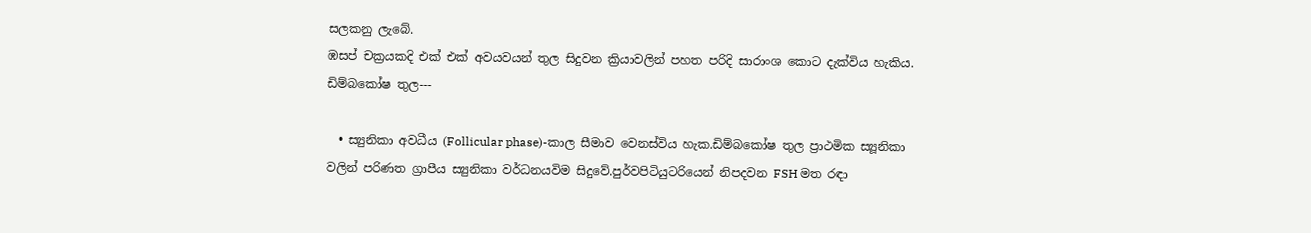සලකනු ලැබේ.
ඹසප් චක්‍රයකදි එක් එක් අවයවයන් තුල සිදුවන ක්‍රියාවලින් පහත පරිදි සාරාංශ කොට දැක්විය හැකිය.
ඩිම්බකෝෂ තුල---

  • ස්‍යුනිකා අවධීය (Follicular phase)-කාල සීමාව වෙනස්විය හැක.ඩිම්බකෝෂ තුල ප්‍රාථමික ස්‍යූනිකා වලින් පරිණත ග්‍රාපීය ස්‍යුනිකා වර්ධනයවිම සිදුවේ.පුර්වපිටියුටරියෙන් නිපදවන FSH මත රඳා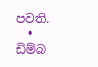පවති.
  • ඩිම්බ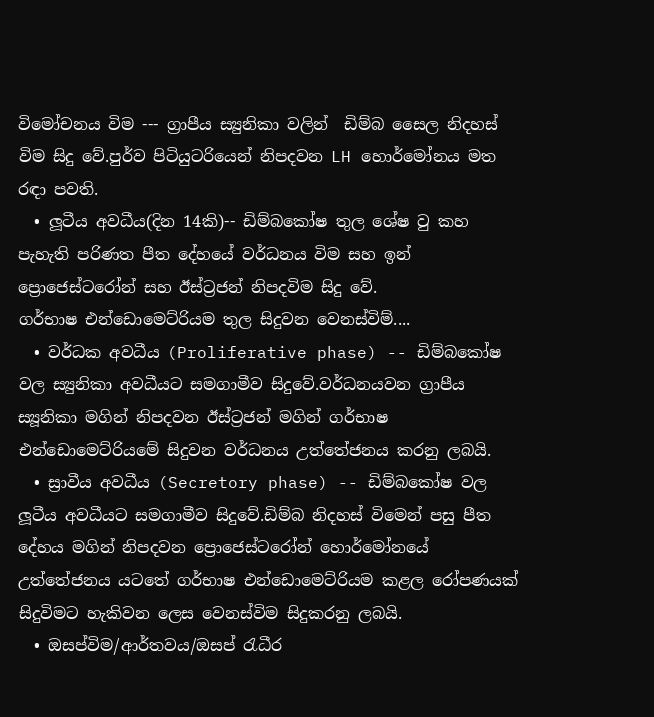විමෝචනය විම --- ග්‍රාපීය ස්‍යුනිකා වලින්  ඩිම්බ සෛල නිදහස් විම සිදු වේ.පුර්ව පිටියුටරියෙන් නිපදවන LH හොර්මෝනය මත රඳා පවති.
  • ලූටීය අවධීය(දින 14කි)-- ඩිම්බකෝෂ තුල ශේෂ වු කහ පැහැති පරිණත පීත දේහයේ වර්ධනය විම සහ ඉන් ප්‍රොජෙස්ටරෝන් සහ ඊස්ට්‍රජන් නිපදවිම සිදු වේ.
ගර්භාෂ එන්ඩොමෙට්රියම තුල සිදුවන වෙනස්විම්....
  • වර්ධක අවධීය (Proliferative phase) -- ඩිම්බකෝෂ වල ස්‍යුනිකා අවධීයට සමගාමීව සිදුවේ.වර්ධනයවන ග්‍රාපීය ස්‍යූනිකා මගින් නිපදවන ඊස්ට්‍රජන් මගින් ගර්භාෂ එන්ඩොමෙට්රියමේ සිදුවන වර්ධනය උත්තේජනය කරනු ලබයි.
  • ස්‍රාවීය අවධීය (Secretory phase) -- ඩිම්බකෝෂ වල ලූටීය අවධීයට සමගාමීව සිදුවේ.ඩිම්බ නිදහස් විමෙන් පසු පීත දේහය මගින් නිපදවන ප්‍රොජෙස්ටරෝන් හොර්මෝනයේ උත්තේජනය යටතේ ගර්භාෂ එන්ඩොමෙට්රියම කළල රෝපණයක් සිදුවිමට හැකිවන ලෙස වෙනස්විම සිදුකරනු ලබයි.
  • ඔසප්විම/ආර්තවය/ඔසප් රැධීර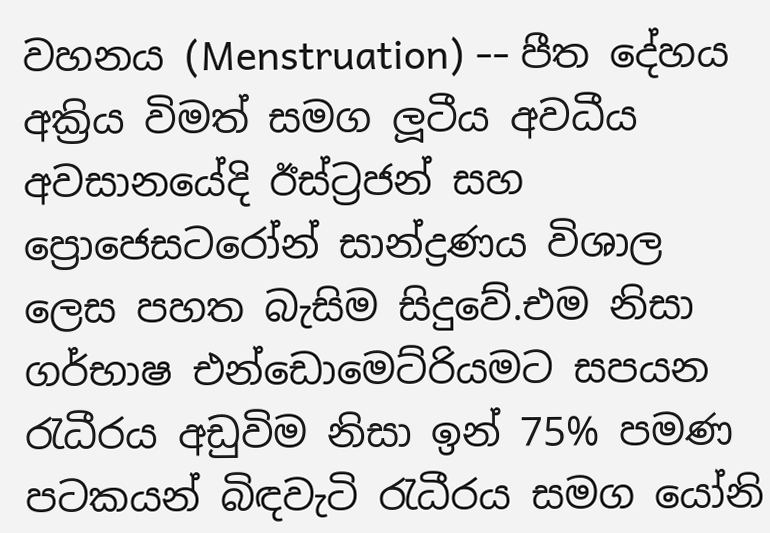වහනය (Menstruation) -- පීත දේහය අක්‍රිය විමත් සමග ලූටීය අවධීය අවසානයේදි ඊස්ට්‍රජන් සහ ප්‍රොජෙසටරෝන් සාන්ද්‍රණය විශාල ලෙස පහත බැසිම සිදුවේ.එම නිසා ගර්භාෂ එන්ඩොමෙට්රියමට සපයන රැධීරය අඩුවිම නිසා ඉන් 75% පමණ පටකයන් බිඳවැටි රැධීරය සමග යෝනි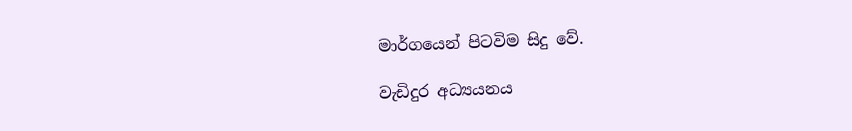මාර්ගයෙන් පිටවිම සිදු වේ.

වැඩිදුර අධ්‍යයනය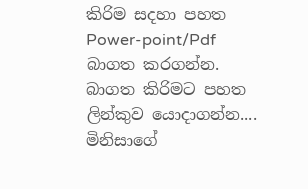කිරිම සදහා පහත Power-point/Pdf බාගත කරගන්න.
බාගත කිරිමට පහත ලින්කුව යොදාගන්න....
මිනිසාගේ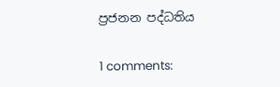ප්‍රජනන පද්ධතිය

1 comments: